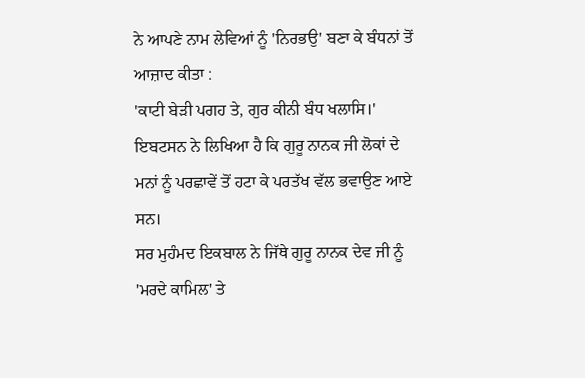ਨੇ ਆਪਣੇ ਨਾਮ ਲੇਵਿਆਂ ਨੂੰ 'ਨਿਰਭਉ' ਬਣਾ ਕੇ ਬੰਧਨਾਂ ਤੋਂ ਆਜ਼ਾਦ ਕੀਤਾ :
'ਕਾਟੀ ਬੇੜੀ ਪਗਹ ਤੇ, ਗੁਰ ਕੀਨੀ ਬੰਧ ਖਲਾਸਿ।'
ਇਬਟਸਨ ਨੇ ਲਿਖਿਆ ਹੈ ਕਿ ਗੁਰੂ ਨਾਨਕ ਜੀ ਲੋਕਾਂ ਦੇ ਮਨਾਂ ਨੂੰ ਪਰਛਾਵੇਂ ਤੋਂ ਹਟਾ ਕੇ ਪਰਤੱਖ ਵੱਲ ਭਵਾਉਣ ਆਏ ਸਨ।
ਸਰ ਮੁਹੰਮਦ ਇਕਬਾਲ ਨੇ ਜਿੱਥੇ ਗੁਰੂ ਨਾਨਕ ਦੇਵ ਜੀ ਨੂੰ 'ਮਰਦੇ ਕਾਮਿਲ' ਤੇ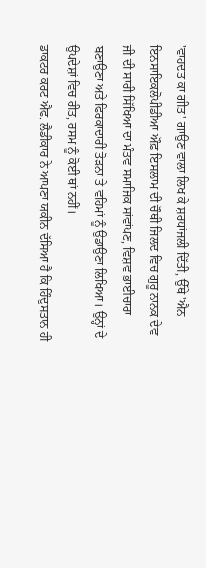'ਵਾਹਦਤ ਕਾ ਗੀਤ' ਗਾਉਣ ਵਾਲਾ ਲਿਖ ਕੇ ਸ਼ਰਧਾਂਜਲੀ ਦਿੱਤੀ, ਉੱਥੇ 'ਐਨ ਇਨਸਾਇਕਲੋਪੀਡੀਆ ਔਫ਼ ਇਸਲਾਮ ਦੀ ਚੌਥੀ ਜਿਲਦ ਵਿਚ ਗੁਰੂ ਨਾਨਕ ਦੇਵ ਜੀ ਦੀ ਸਾਰੀ ਸਿੱਖਿਆ ਦਾ ਮੰਤਵ ਸਮਾਜਿਕ ਸਾਂਵਾਂਪਣ, ਵਿਸ਼ਵ ਭਾਈਚਾਰਾ ਬਣਾਉਣਾ ਅਤੇ ਫਿਰਕਾਦਾਰੀ ਤੋੜਨਾ ਤੇ ਵਹਿਮਾਂ ਨੂੰ ਉਡਾਉਣਾ ਲਿਖਿਆ। ਉਨ੍ਹਾਂ ਦੇ ਉਪਦੇਸ਼ਾਂ ਵਿਚ ਰੀਤ, ਰਸਮ ਨੂੰ ਕੋਈ ਥਾਂ ਨਹੀਂ।
ਡਾਕਟਰ ਕਰਟ ਐਫ. ਲੈਡੀਕਾਰ ਨੇ ਆਪਣਾ ਯਕੀਨ ਦੱਸਿਆ ਹੈ ਕਿ ਹਿੰਦੁਸਤਾਨ ਹੀ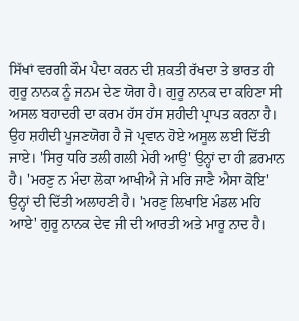ਸਿੱਖਾਂ ਵਰਗੀ ਕੌਮ ਪੈਦਾ ਕਰਨ ਦੀ ਸ਼ਕਤੀ ਰੱਖਦਾ ਤੇ ਭਾਰਤ ਹੀ ਗੁਰੂ ਨਾਨਕ ਨੂੰ ਜਨਮ ਦੇਣ ਯੋਗ ਹੈ। ਗੁਰੂ ਨਾਨਕ ਦਾ ਕਹਿਣਾ ਸੀ ਅਸਲ ਬਹਾਦਰੀ ਦਾ ਕਰਮ ਹੱਸ ਹੱਸ ਸ਼ਹੀਦੀ ਪ੍ਰਾਪਤ ਕਰਨਾ ਹੈ। ਉਹ ਸ਼ਹੀਦੀ ਪੂਜਣਯੋਗ ਹੈ ਜੋ ਪ੍ਰਵਾਨ ਹੋਏ ਅਸੂਲ ਲਈ ਦਿੱਤੀ ਜਾਏ। 'ਸਿਰੁ ਧਰਿ ਤਲੀ ਗਲੀ ਮੇਰੀ ਆਉ' ਉਨ੍ਹਾਂ ਦਾ ਹੀ ਫ਼ਰਮਾਨ ਹੈ। 'ਮਰਣੁ ਨ ਮੰਦਾ ਲੋਕਾ ਆਖੀਐ ਜੇ ਮਰਿ ਜਾਣੈ ਐਸਾ ਕੋਇ' ਉਨ੍ਹਾਂ ਦੀ ਦਿੱਤੀ ਅਲਾਹਣੀ ਹੈ। 'ਮਰਣੁ ਲਿਖਾਇ ਮੰਡਲ ਮਹਿ ਆਏ' ਗੁਰੂ ਨਾਨਕ ਦੇਵ ਜੀ ਦੀ ਆਰਤੀ ਅਤੇ ਮਾਰੂ ਨਾਦ ਹੈ।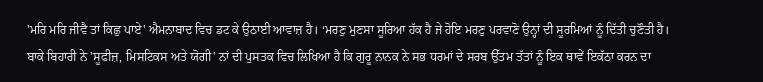'ਮਰਿ ਮਰਿ ਜੀਵੈ ਤਾਂ ਕਿਛੁ ਪਾਏ' ਐਮਨਾਬਾਦ ਵਿਚ ਡਟ ਕੇ ਉਠਾਈ ਆਵਾਜ਼ ਹੈ। ‘ਮਰਣੁ ਮੁਣਸਾ ਸੂਰਿਆ ਹੱਕ ਹੈ ਜੇ ਹੋਇ ਮਰਣੁ ਪਰਵਾਣੋ ਉਨ੍ਹਾਂ ਦੀ ਸੂਰਮਿਆਂ ਨੂੰ ਦਿੱਤੀ ਚੁਣੌਤੀ ਹੈ।
ਬਾਕੇ ਬਿਹਾਰੀ ਨੇ 'ਸੂਫੀਜ਼, ਮਿਸਟਿਕਸ ਅਤੇ ਯੋਗੀ' ਨਾਂ ਦੀ ਪੁਸਤਕ ਵਿਚ ਲਿਖਿਆ ਹੈ ਕਿ ਗੁਰੂ ਨਾਨਕ ਨੇ ਸਭ ਧਰਮਾਂ ਦੇ ਸਰਬ ਉੱਤਮ ਤੱਤਾਂ ਨੂੰ ਇਕ ਥਾਵੇਂ ਇਕੱਠਾ ਕਰਨ ਦਾ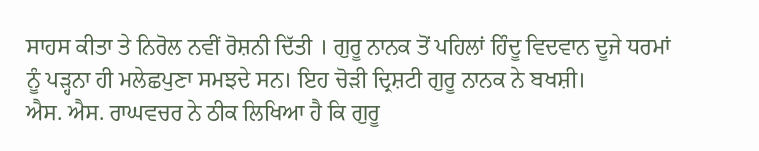ਸਾਹਸ ਕੀਤਾ ਤੇ ਨਿਰੋਲ ਨਵੀਂ ਰੋਸ਼ਨੀ ਦਿੱਤੀ । ਗੁਰੂ ਨਾਨਕ ਤੋਂ ਪਹਿਲਾਂ ਹਿੰਦੂ ਵਿਦਵਾਨ ਦੂਜੇ ਧਰਮਾਂ ਨੂੰ ਪੜ੍ਹਨਾ ਹੀ ਮਲੇਛਪੁਣਾ ਸਮਝਦੇ ਸਨ। ਇਹ ਚੋੜੀ ਦ੍ਰਿਸ਼ਟੀ ਗੁਰੂ ਨਾਨਕ ਨੇ ਬਖਸ਼ੀ।
ਐਸ. ਐਸ. ਰਾਘਵਚਰ ਨੇ ਠੀਕ ਲਿਖਿਆ ਹੈ ਕਿ ਗੁਰੂ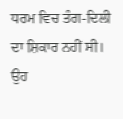ਧਰਮ ਵਿਚ ਤੰਗ-ਦਿਲੀ ਦਾ ਸ਼ਿਕਾਰ ਨਹੀਂ ਸੀ। ਉਹ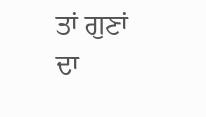ਤਾਂ ਗੁਣਾਂ ਦਾ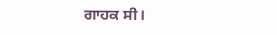ਗਾਹਕ ਸੀ।